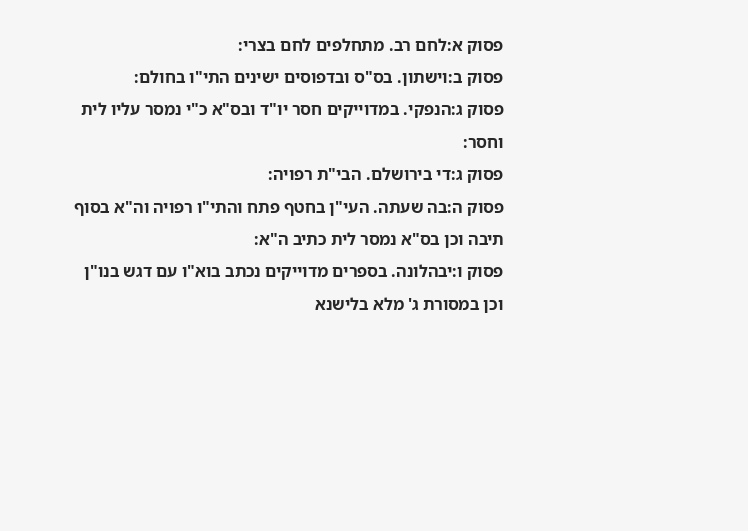פסוק א:לחם רב. מתחלפים לחם בצרי:
פסוק ב:וישתון. בס"ס ובדפוסים ישינים התי"ו בחולם:
פסוק ג:הנפקי. במדוייקים חסר יו"ד ובס"א כ"י נמסר עליו לית וחסר:
פסוק ג:די בירושלם. הבי"ת רפויה:
פסוק ה:בה שעתה. העי"ן בחטף פתח והתי"ו רפויה וה"א בסוף תיבה וכן בס"א נמסר לית כתיב ה"א:
פסוק ו:יבהלונה. בספרים מדוייקים נכתב בוא"ו עם דגש בנו"ן וכן במסורת ג' מלא בלישנא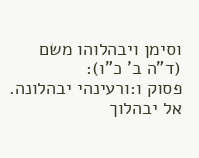וסימן ויבהלוהו משם (ד"ה ב' כ"ו):
פסוק ו:ורעינהי יבהלונה. אל יבהלוך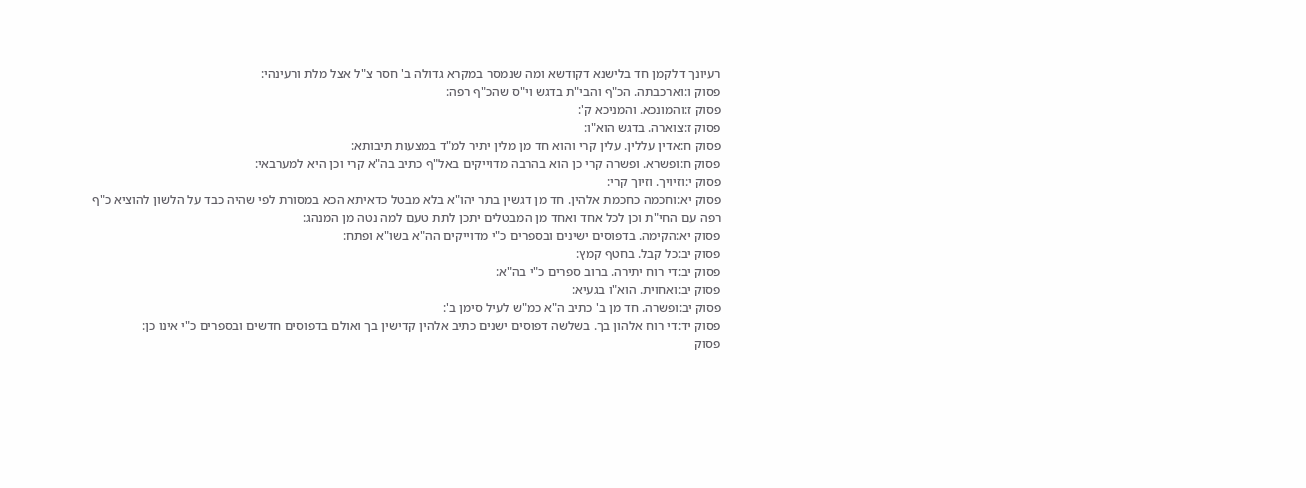רעיונך דלקמן חד בלישנא דקודשא ומה שנמסר במקרא גדולה ב' חסר צ"ל אצל מלת ורעינהי:
פסוק ו:וארכבתה. הכ"ף והבי"ת בדגש וי"ס שהכ"ף רפה:
פסוק ז:והמונכא. והמניכא ק':
פסוק ז:צוארה. בדגש הוא"ו:
פסוק ח:אדין עללין. עלין קרי והוא חד מן מלין יתיר למ"ד במצעות תיבותא:
פסוק ח:ופשרא. ופשרה קרי כן הוא בהרבה מדוייקים באל"ף כתיב בה"א קרי וכן היא למערבאי:
פסוק י:וזיויך. וזיוך קרי:
פסוק יא:וחכמה כחכמת אלהין. חד מן דגשין בתר יהו"א בלא מבטל כדאיתא הכא במסורת לפי שהיה כבד על הלשון להוציא כ"ף רפה עם החי"ת וכן לכל אחד ואחד מן המבטלים יתכן לתת טעם למה נטה מן המנהג:
פסוק יא:הקימה. בדפוסים ישינים ובספרים כ"י מדוייקים הה"א בשו"א ופתח:
פסוק יב:כל קבל. בחטף קמץ:
פסוק יב:די רוח יתירה. ברוב ספרים כ"י בה"א:
פסוק יב:ואחוית. הוא"ו בגעיא:
פסוק יב:ופשרה. חד מן ב' כתיב ה"א כמ"ש לעיל סימן ב':
פסוק יד:די רוח אלהון בך. בשלשה דפוסים ישנים כתיב אלהין קדישין בך ואולם בדפוסים חדשים ובספרים כ"י אינו כן:
פסוק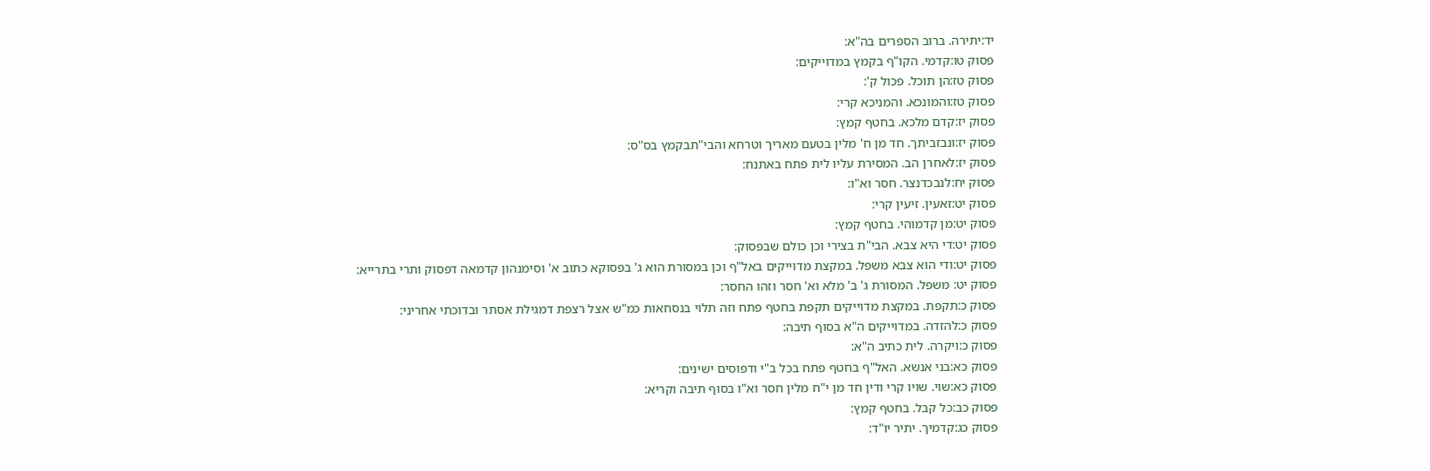יד:יתירה. ברוב הספרים בה"א:
פסוק טו:קדמי. הקו"ף בקמץ במדוייקים:
פסוק טז:הן תוכל. פכול ק':
פסוק טז:והמונכא. והמניכא קרי:
פסוק יז:קדם מלכא. בחטף קמץ:
פסוק יז:ונבזביתך. חד מן ח' מלין בטעם מאריך וטרחא והבי"תבקמץ בס"ס:
פסוק יז:לאחרן הב. המסירת עליו לית פתח באתנח:
פסוק יח:לנבכדנצר. חסר וא"ו:
פסוק יט:זאעין. זיעין קרי:
פסוק יט:מן קדמוהי. בחטף קמץ:
פסוק יט:די היא צבא. הבי"ת בצירי וכן כולם שבפסוק:
פסוק יט:ודי הוא צבא משפל. במקצת מדוייקים באל"ף וכן במסורת הוא ג' בפסוקא כתוב א' וסימנהון קדמאה דפסוק ותרי בתרייא:
פסוק יט: משפל. המסורת ג' ב' מלא וא' חסר וזהו החסר:
פסוק כ:תקפת. במקצת מדוייקים תקפת בחטף פתח וזה תלוי בנסחאות כמ"ש אצל רצפת דמגילת אסתר ובדוכתי אחריני:
פסוק כ:להזדה. במדוייקים ה"א בסוף תיבה:
פסוק כ:ויקרה. לית כתיב ה"א:
פסוק כא:בני אנשא. האל"ף בחטף פתח בכל ב"י ודפוסים ישינים:
פסוק כא:שוי. שויו קרי ודין חד מן י"ח מלין חסר וא"ו בסוף תיבה וקריא:
פסוק כב:כל קבל. בחטף קמץ:
פסוק כג:קדמיך. יתיר יו"ד: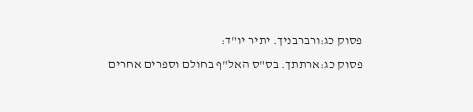פסוק כג:ורברבניך. יתיר יו"ד:
פסוק כג:ארתתך. בס"ס האל"ף בחולם וספרים אחרים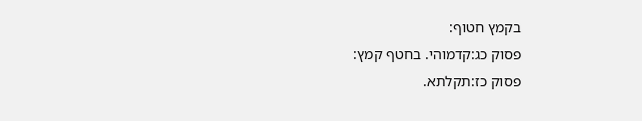בקמץ חטוף:
פסוק כג:קדמוהי. בחטף קמץ:
פסוק כז:תקלתא.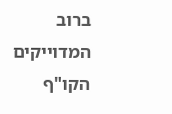ברוב המדוייקים הקו"ף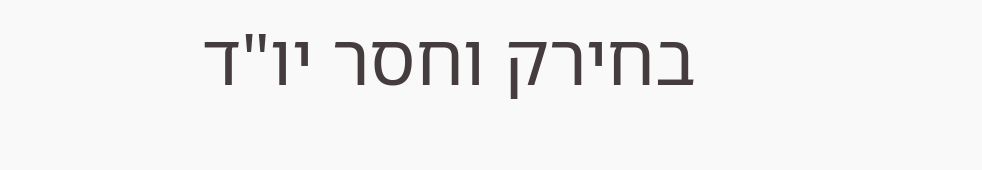בחירק וחסר יו"ד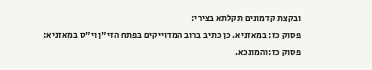ובקצת קדמונים תקלתא בצירי:
פסוק כז: במאזניא. כן כתיב ברוב המדוייקים בפתח הזי"ן וי"ס במאזניא:
פסוק כז:והמונכא.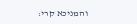והמניכא קרי: